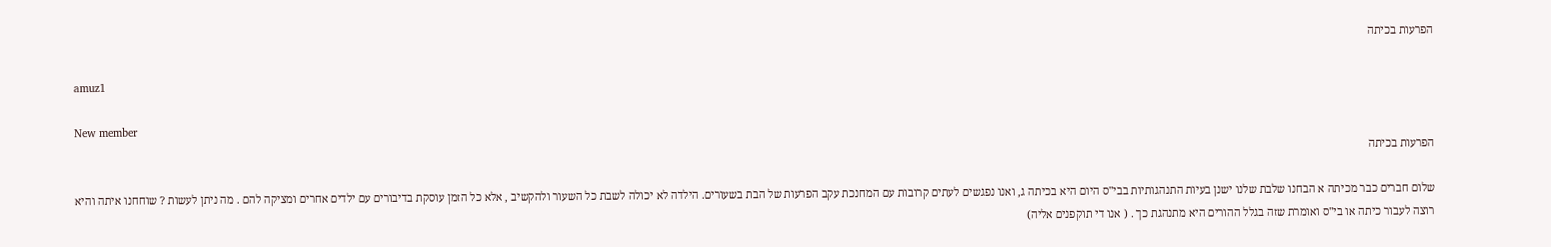הפרעות בכיתה

amuz1

New member
הפרעות בכיתה

שלום חברים כבר מכיתה א הבחנו שלבת שלנו ישנן בעיות התנהגותיות בבי"ס היום היא בכיתה ג, ואנו נפגשים לעתים קרובות עם המחנכת עקב הפרעות של הבת בשעורים. הילדה לא יכולה לשבת כל השעור ולהקשיב , אלא כל הזמן עוסקת בדיבורים עם ילדים אחרים ומציקה להם . מה ניתן לעשות ? שוחחנו איתה והיא רוצה לעבור כיתה או בי"ס ואומרת שזה בגלל ההורים היא מתנהגת כך . ( אנו די תוקפנים אליה)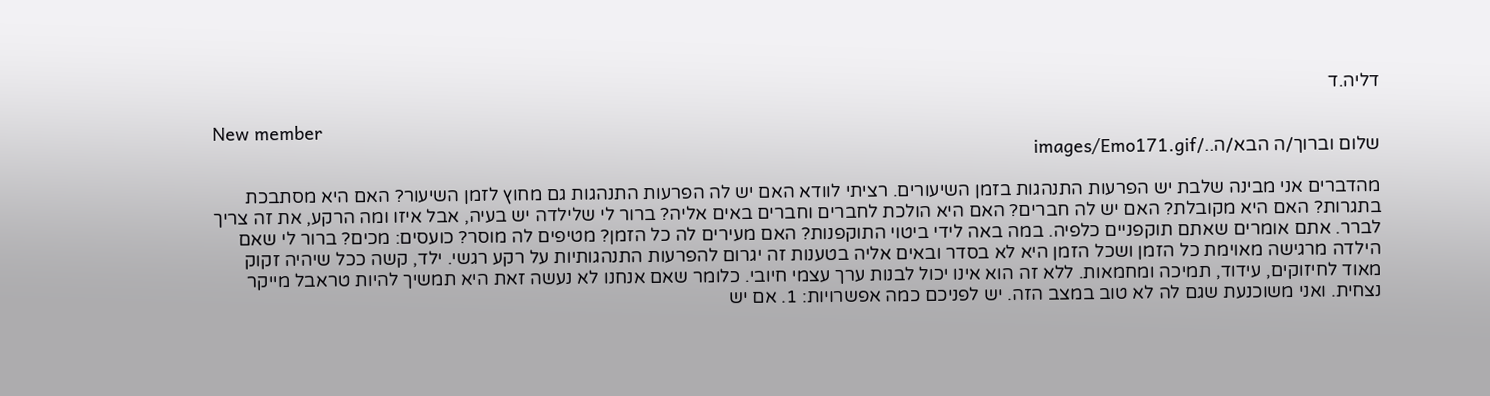דליה.ד

New member
שלום וברוך/ה הבא/ה../images/Emo171.gif

מהדברים אני מבינה שלבת יש הפרעות התנהגות בזמן השיעורים. רציתי לוודא האם יש לה הפרעות התנהגות גם מחוץ לזמן השיעור? האם היא מסתבכת בתגרות? האם היא מקובלת? האם יש לה חברים? האם היא הולכת לחברים וחברים באים אליה? ברור לי שלילדה יש בעיה, אבל איזו ומה הרקע, את זה צריך לברר. אתם אומרים שאתם תוקפניים כלפיה. במה באה לידי ביטוי התוקפנות? האם מעירים לה כל הזמן? מטיפים לה מוסר? כועסים: מכים? ברור לי שאם הילדה מרגישה מאוימת כל הזמן ושכל הזמן היא לא בסדר ובאים אליה בטענות זה יגרום להפרעות התנהגותיות על רקע רגשי. ילד, קשה ככל שיהיה זקוק מאוד לחיזוקים, עידוד, תמיכה ומחמאות. ללא זה הוא אינו יכול לבנות ערך עצמי חיובי. כלומר שאם אנחנו לא נעשה זאת היא תמשיך להיות טראבל מייקר נצחית. ואני משוכנעת שגם לה לא טוב במצב הזה. יש לפניכם כמה אפשרויות: 1. אם יש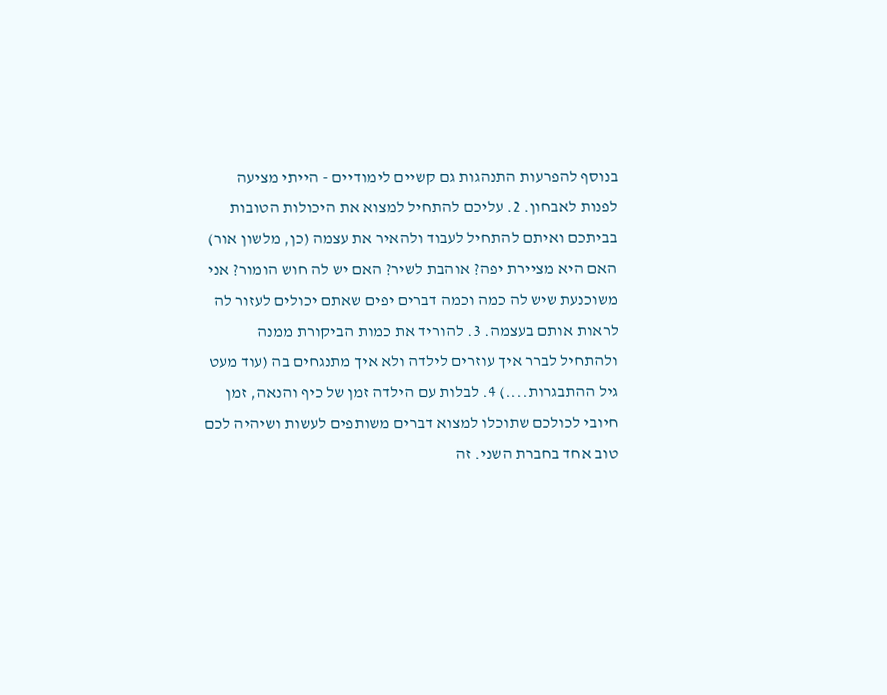בנוסף להפרעות התנהגות גם קשיים לימודיים - הייתי מציעה לפנות לאבחון. 2. עליכם להתחיל למצוא את היכולות הטובות בביתכם ואיתם להתחיל לעבוד ולהאיר את עצמה (כן, מלשון אור) האם היא מציירת יפה? אוהבת לשיר? האם יש לה חוש הומור? אני משוכנעת שיש לה כמה וכמה דברים יפים שאתם יכולים לעזור לה לראות אותם בעצמה. 3. להוריד את כמות הביקורת ממנה ולהתחיל לברר איך עוזרים לילדה ולא איך מתנגחים בה (עוד מעט גיל ההתבגרות....) 4. לבלות עם הילדה זמן של כיף והנאה, זמן חיובי לכולכם שתוכלו למצוא דברים משותפים לעשות ושיהיה לכם טוב אחד בחברת השני. זה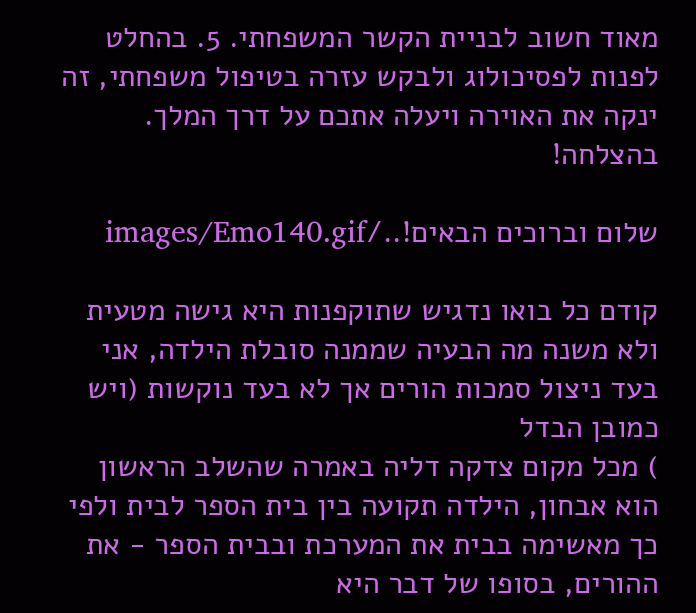מאוד חשוב לבניית הקשר המשפחתי. 5. בהחלט לפנות לפסיכולוג ולבקש עזרה בטיפול משפחתי, זה ינקה את האוירה ויעלה אתכם על דרך המלך. בהצלחה!

שלום וברוכים הבאים!../images/Emo140.gif

קודם כל בואו נדגיש שתוקפנות היא גישה מטעית ולא משנה מה הבעיה שממנה סובלת הילדה, אני בעד ניצול סמכות הורים אך לא בעד נוקשות (ויש כמובן הבדל
) מכל מקום צדקה דליה באמרה שהשלב הראשון הוא אבחון, הילדה תקועה בין בית הספר לבית ולפי כך מאשימה בבית את המערכת ובבית הספר - את ההורים, בסופו של דבר היא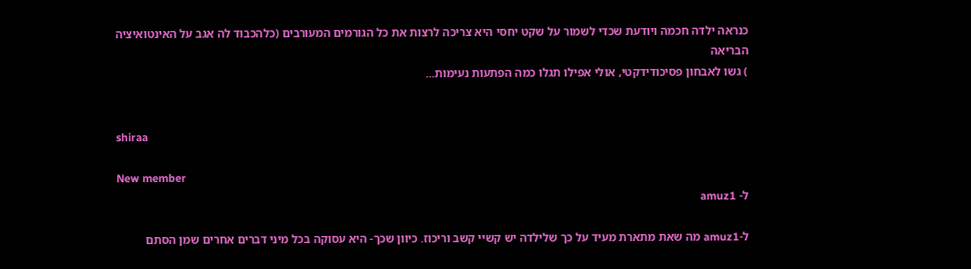כנראה ילדה חכמה ויודעת שכדי לשמור על שקט יחסי היא צריכה לרצות את כל הגורמים המעורבים (כלהכבוד לה אגב על האינטואיציה הבריאה
) גשו לאבחון פסיכודידקטי, אולי אפילו תגלו כמה הפתעות נעימות...


shiraa

New member
ל- amuz1

ל-amuz1 מה שאת מתארת מעיד על כך שלילדה יש קשיי קשב וריכוז. כיוון שכך- היא עסוקה בכל מיני דברים אחרים שמן הסתם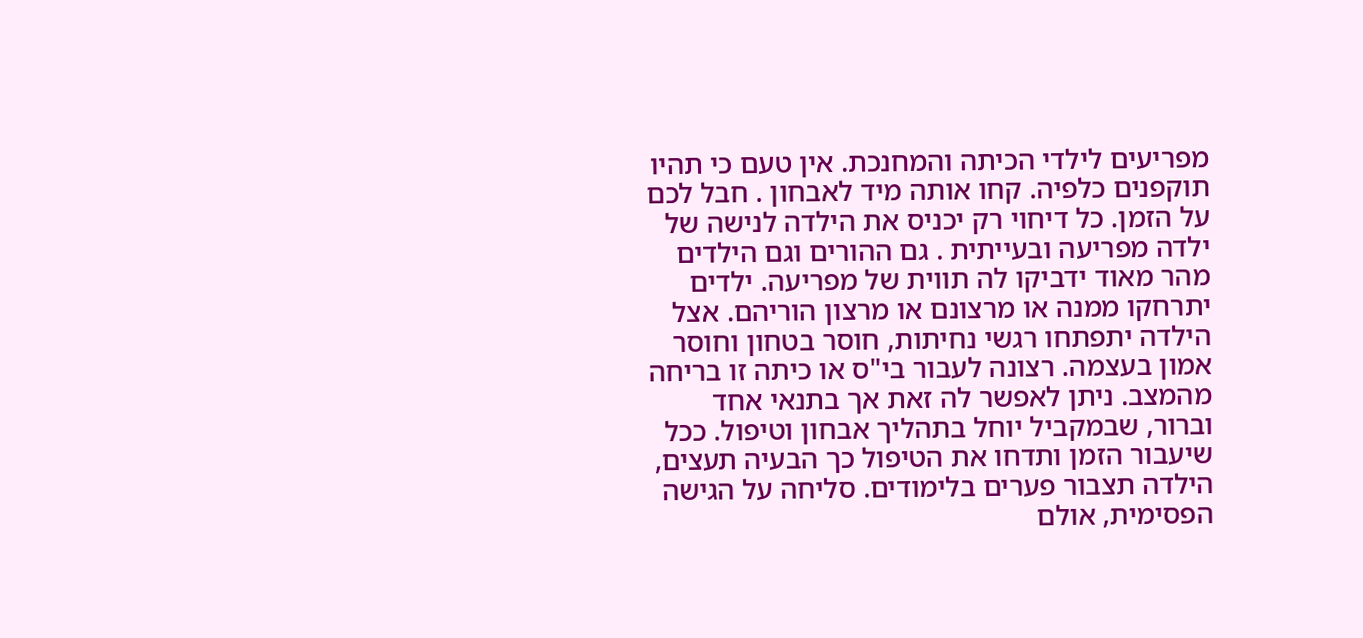מפריעים לילדי הכיתה והמחנכת. אין טעם כי תהיו תוקפנים כלפיה. קחו אותה מיד לאבחון . חבל לכם על הזמן. כל דיחוי רק יכניס את הילדה לנישה של ילדה מפריעה ובעייתית . גם ההורים וגם הילדים מהר מאוד ידביקו לה תווית של מפריעה. ילדים יתרחקו ממנה או מרצונם או מרצון הוריהם. אצל הילדה יתפתחו רגשי נחיתות, חוסר בטחון וחוסר אמון בעצמה. רצונה לעבור בי"ס או כיתה זו בריחה מהמצב. ניתן לאפשר לה זאת אך בתנאי אחד וברור, שבמקביל יוחל בתהליך אבחון וטיפול. ככל שיעבור הזמן ותדחו את הטיפול כך הבעיה תעצים, הילדה תצבור פערים בלימודים. סליחה על הגישה הפסימית, אולם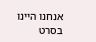אנחנו היינו בסרט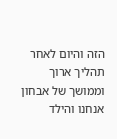הזה והיום לאחר תהליך ארוך וממושך של אבחון אנחנו והילד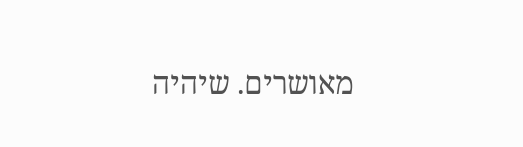מאושרים. שיהיה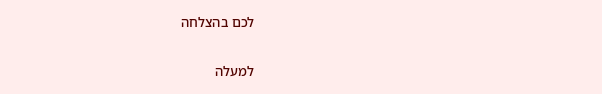לכם בהצלחה

למעלה